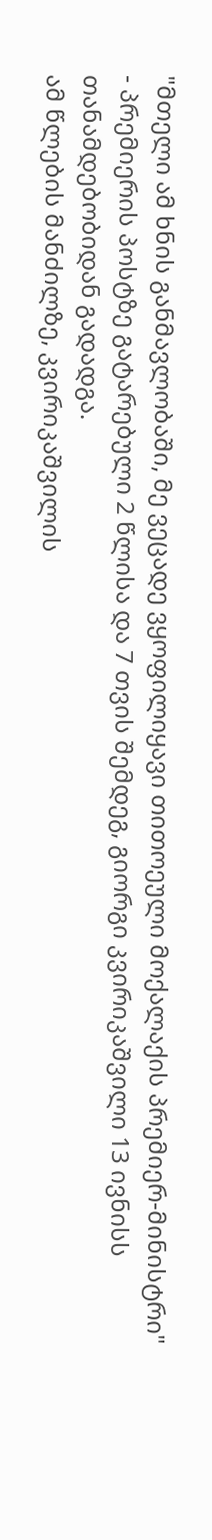"მთელი ამ ხნის განმავლობაში, მე ვეცადე ვყოფილიყავი თითოეული მოქალაქის პრემიერ-მინისტრი" - პრემიერის პოსტზე გატარებული 2 წლისა და 7 თვის შემდეგ, გიორგი კვირიკაშვილი 13 ივნისს თანამდებობიდან გადადგა.
ამ წლების მანძილზე, კვირიკაშვილის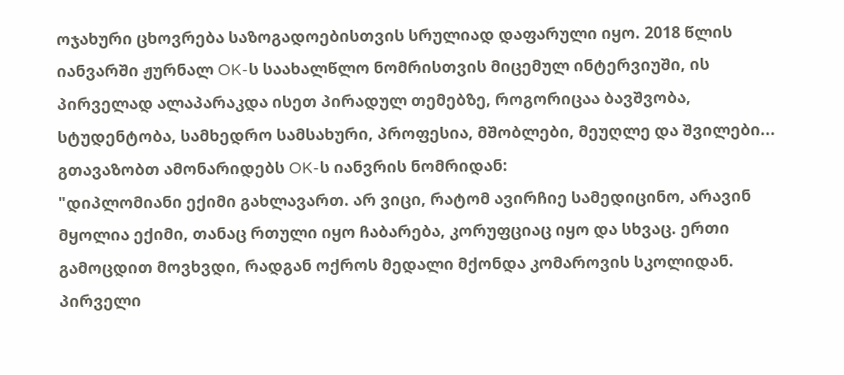ოჯახური ცხოვრება საზოგადოებისთვის სრულიად დაფარული იყო. 2018 წლის იანვარში ჟურნალ OK-ს საახალწლო ნომრისთვის მიცემულ ინტერვიუში, ის პირველად ალაპარაკდა ისეთ პირადულ თემებზე, როგორიცაა ბავშვობა, სტუდენტობა, სამხედრო სამსახური, პროფესია, მშობლები, მეუღლე და შვილები...
გთავაზობთ ამონარიდებს OK-ს იანვრის ნომრიდან:
"დიპლომიანი ექიმი გახლავართ. არ ვიცი, რატომ ავირჩიე სამედიცინო, არავინ მყოლია ექიმი, თანაც რთული იყო ჩაბარება, კორუფციაც იყო და სხვაც. ერთი გამოცდით მოვხვდი, რადგან ოქროს მედალი მქონდა კომაროვის სკოლიდან. პირველი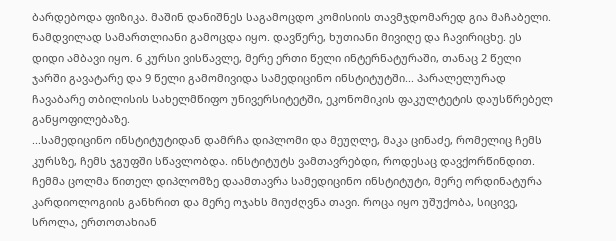ბარდებოდა ფიზიკა. მაშინ დანიშნეს საგამოცდო კომისიის თავმჯდომარედ გია მაჩაბელი. ნამდვილად სამართლიანი გამოცდა იყო. დავწერე, ხუთიანი მივიღე და ჩავირიცხე. ეს დიდი ამბავი იყო. 6 კურსი ვისწავლე, მერე ერთი წელი ინტერნატურაში, თანაც 2 წელი ჯარში გავატარე და 9 წელი გამომივიდა სამედიცინო ინსტიტუტში... პარალელურად ჩავაბარე თბილისის სახელმწიფო უნივერსიტეტში, ეკონომიკის ფაკულტეტის დაუსწრებელ განყოფილებაზე.
...სამედიცინო ინსტიტუტიდან დამრჩა დიპლომი და მეუღლე, მაკა ცინაძე, რომელიც ჩემს კურსზე, ჩემს ჯგუფში სწავლობდა. ინსტიტუტს ვამთავრებდი, როდესაც დავქორწინდით. ჩემმა ცოლმა წითელ დიპლომზე დაამთავრა სამედიცინო ინსტიტუტი, მერე ორდინატურა კარდიოლოგიის განხრით და მერე ოჯახს მიუძღვნა თავი. როცა იყო უშუქობა, სიცივე, სროლა, ერთოთახიან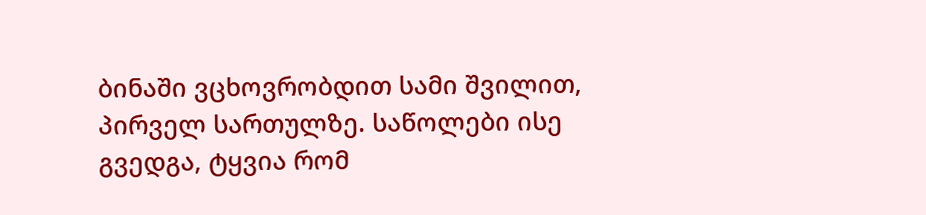ბინაში ვცხოვრობდით სამი შვილით, პირველ სართულზე. საწოლები ისე გვედგა, ტყვია რომ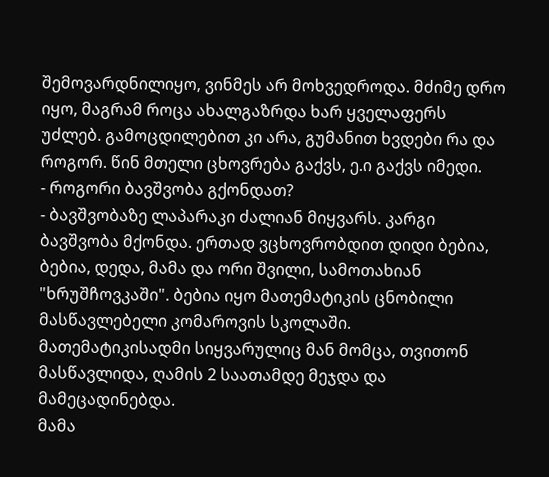შემოვარდნილიყო, ვინმეს არ მოხვედროდა. მძიმე დრო იყო, მაგრამ როცა ახალგაზრდა ხარ ყველაფერს უძლებ. გამოცდილებით კი არა, გუმანით ხვდები რა და როგორ. წინ მთელი ცხოვრება გაქვს, ე.ი გაქვს იმედი.
- როგორი ბავშვობა გქონდათ?
- ბავშვობაზე ლაპარაკი ძალიან მიყვარს. კარგი ბავშვობა მქონდა. ერთად ვცხოვრობდით დიდი ბებია, ბებია, დედა, მამა და ორი შვილი, სამოთახიან "ხრუშჩოვკაში". ბებია იყო მათემატიკის ცნობილი მასწავლებელი კომაროვის სკოლაში. მათემატიკისადმი სიყვარულიც მან მომცა, თვითონ მასწავლიდა, ღამის 2 საათამდე მეჯდა და მამეცადინებდა.
მამა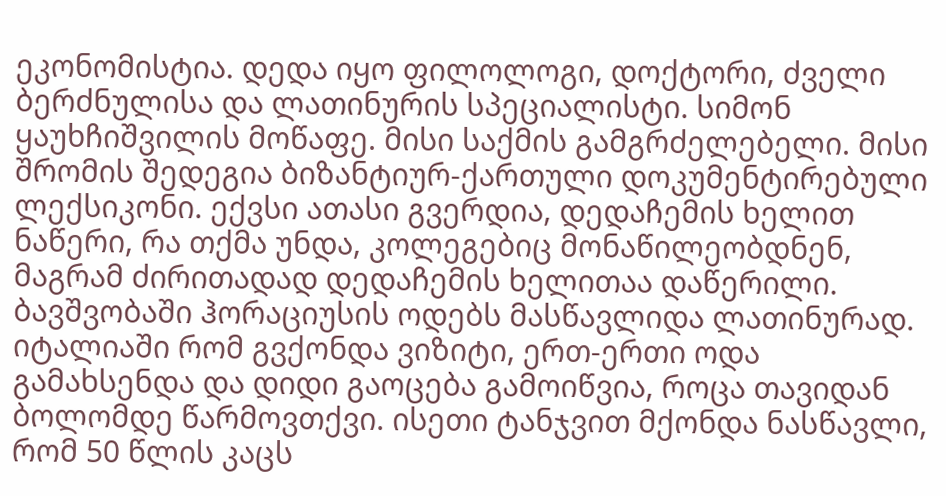ეკონომისტია. დედა იყო ფილოლოგი, დოქტორი, ძველი ბერძნულისა და ლათინურის სპეციალისტი. სიმონ ყაუხჩიშვილის მოწაფე. მისი საქმის გამგრძელებელი. მისი შრომის შედეგია ბიზანტიურ-ქართული დოკუმენტირებული ლექსიკონი. ექვსი ათასი გვერდია, დედაჩემის ხელით ნაწერი, რა თქმა უნდა, კოლეგებიც მონაწილეობდნენ, მაგრამ ძირითადად დედაჩემის ხელითაა დაწერილი. ბავშვობაში ჰორაციუსის ოდებს მასწავლიდა ლათინურად. იტალიაში რომ გვქონდა ვიზიტი, ერთ-ერთი ოდა გამახსენდა და დიდი გაოცება გამოიწვია, როცა თავიდან ბოლომდე წარმოვთქვი. ისეთი ტანჯვით მქონდა ნასწავლი, რომ 50 წლის კაცს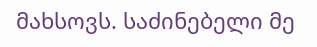მახსოვს. საძინებელი მე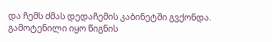და ჩემს ძმას დედაჩემის კაბინეტში გვქონდა. გამოტენილი იყო წიგნის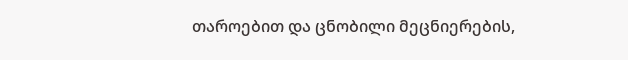თაროებით და ცნობილი მეცნიერების,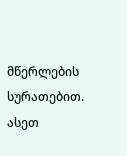მწერლების სურათებით. ასეთ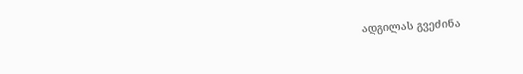ადგილას გვეძინა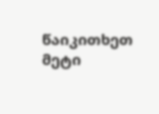წაიკითხეთ მეტი